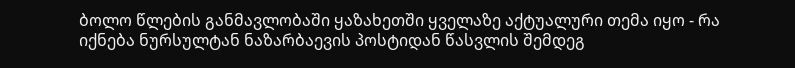ბოლო წლების განმავლობაში ყაზახეთში ყველაზე აქტუალური თემა იყო - რა იქნება ნურსულტან ნაზარბაევის პოსტიდან წასვლის შემდეგ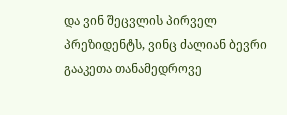და ვინ შეცვლის პირველ პრეზიდენტს, ვინც ძალიან ბევრი გააკეთა თანამედროვე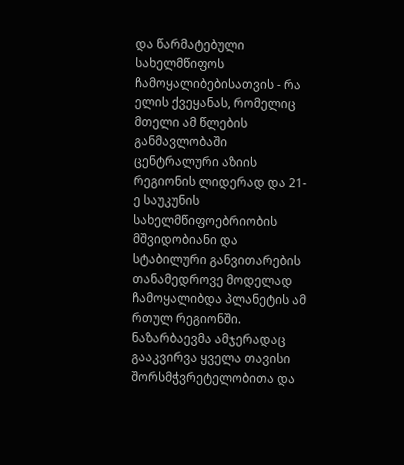და წარმატებული სახელმწიფოს ჩამოყალიბებისათვის - რა ელის ქვეყანას, რომელიც მთელი ამ წლების განმავლობაში ცენტრალური აზიის რეგიონის ლიდერად და 21-ე საუკუნის სახელმწიფოებრიობის მშვიდობიანი და სტაბილური განვითარების თანამედროვე მოდელად ჩამოყალიბდა პლანეტის ამ რთულ რეგიონში.
ნაზარბაევმა ამჯერადაც გააკვირვა ყველა თავისი შორსმჭვრეტელობითა და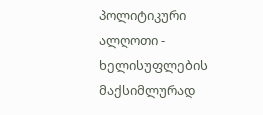პოლიტიკური ალღოთი - ხელისუფლების მაქსიმლურად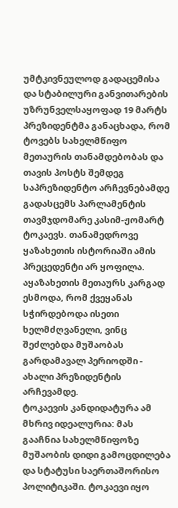უმტკივნეულოდ გადაცემისა და სტაბილური განვითარების უზრუნველსაყოფად 19 მარტს პრეზიდენტმა განაცხადა, რომ ტოვებს სახელმწიფო მეთაურის თანამდებობას და თავის პოსტს შემდეგ საპრეზიდენტო არჩევნებამდე გადასცემს პარლამენტის თავმჯდომარე კასიმ-ჟომარტ ტოკაევს. თანამედროვე ყაზახეთის ისტორიაში ამის პრეცედენტი არ ყოფილა.
აყაზახეთის მეთაურს კარგად ესმოდა, რომ ქვეყანას სჭირდებოდა ისეთი ხელმძღვანელი, ვინც შეძლებდა მუშაობას გარდამავალ პერიოდში - ახალი პრეზიდენტის არჩევამდე.
ტოკაევის კანდიდატურა ამ მხრივ იდეალურია: მას გააჩნია სახელმწიფოზე მუშაობის დიდი გამოცდილება და სტატუსი საერთაშორისო პოლიტიკაში. ტოკაევი იყო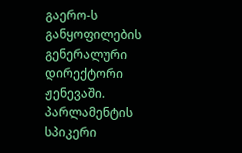გაერო-ს განყოფილების გენერალური დირექტორი ჟენევაში. პარლამენტის სპიკერი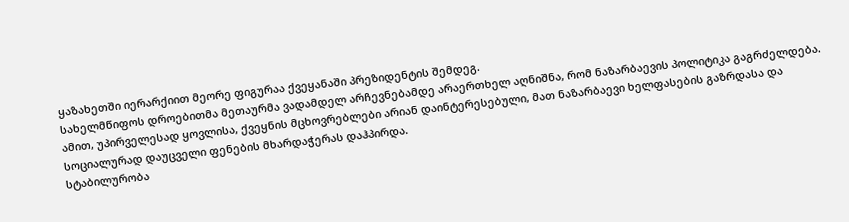ყაზახეთში იერარქიით მეორე ფიგურაა ქვეყანაში პრეზიდენტის შემდეგ.
სახელმწიფოს დროებითმა მეთაურმა ვადამდელ არჩევნებამდე არაერთხელ აღნიშნა, რომ ნაზარბაევის პოლიტიკა გაგრძელდება. ამით, უპირველესად ყოვლისა, ქვეყნის მცხოვრებლები არიან დაინტერესებული, მათ ნაზარბაევი ხელფასების გაზრდასა და სოციალურად დაუცველი ფენების მხარდაჭერას დაჰპირდა.
სტაბილურობა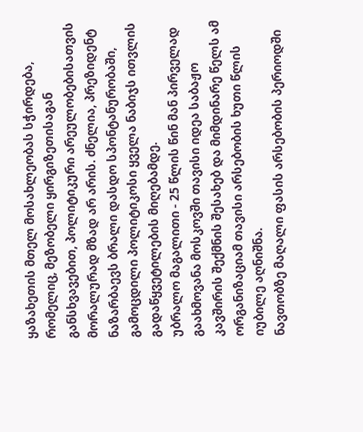ყაზახეთის მთელ მოსახლეობას სჭირდება, რომელიც, მეზობელი ყირგიზეთისაგან განსხვავებით, პოლიტიკური არეულობებისათვის მორალურად მზად არ არის. ძნელია, პრეზიდენტ ნაზარბაევს ბრალი დასდო სპონტანურობაში, გამოცდილი პოლიტიკოსი ყველა ნაბიჯს ითვლის გადაწყვეტილების მიღებამდე.
უბრალო მაგალითი - 25 წლის წინ მან პირველად გაახმოვანა მოსკოვში თავისი იდეა საბაჟო კავშირის შექმნის შესახებ და მიმდინარე წელს ამ ორგანიზაციამ თავისი არსებობის ხუთი წლის იუბილე აღნიშნა.
ნავთობზე მაღალი ფასის არსებობის პერიოდში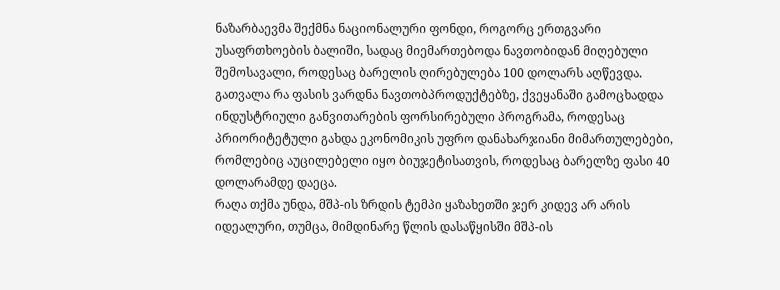ნაზარბაევმა შექმნა ნაციონალური ფონდი, როგორც ერთგვარი უსაფრთხოების ბალიში, სადაც მიემართებოდა ნავთობიდან მიღებული შემოსავალი, როდესაც ბარელის ღირებულება 100 დოლარს აღწევდა.
გათვალა რა ფასის ვარდნა ნავთობპროდუქტებზე, ქვეყანაში გამოცხადდა ინდუსტრიული განვითარების ფორსირებული პროგრამა, როდესაც პრიორიტეტული გახდა ეკონომიკის უფრო დანახარჯიანი მიმართულებები, რომლებიც აუცილებელი იყო ბიუჯეტისათვის, როდესაც ბარელზე ფასი 40 დოლარამდე დაეცა.
რაღა თქმა უნდა, მშპ-ის ზრდის ტემპი ყაზახეთში ჯერ კიდევ არ არის იდეალური, თუმცა, მიმდინარე წლის დასაწყისში მშპ-ის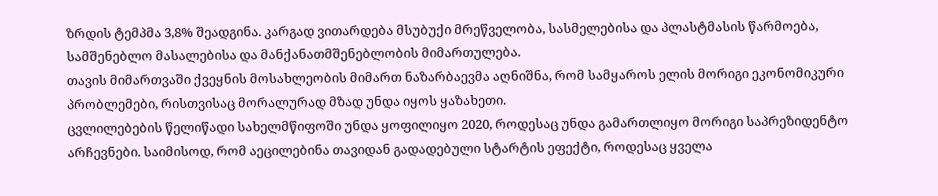ზრდის ტემპმა 3,8% შეადგინა. კარგად ვითარდება მსუბუქი მრეწველობა, სასმელებისა და პლასტმასის წარმოება, სამშენებლო მასალებისა და მანქანათმშენებლობის მიმართულება.
თავის მიმართვაში ქვეყნის მოსახლეობის მიმართ ნაზარბაევმა აღნიშნა, რომ სამყაროს ელის მორიგი ეკონომიკური პრობლემები, რისთვისაც მორალურად მზად უნდა იყოს ყაზახეთი.
ცვლილებების წელიწადი სახელმწიფოში უნდა ყოფილიყო 2020, როდესაც უნდა გამართლიყო მორიგი საპრეზიდენტო არჩევნები. საიმისოდ, რომ აეცილებინა თავიდან გადადებული სტარტის ეფექტი, როდესაც ყველა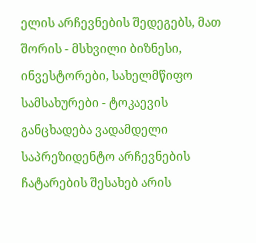ელის არჩევნების შედეგებს, მათ შორის - მსხვილი ბიზნესი, ინვესტორები, სახელმწიფო სამსახურები - ტოკაევის განცხადება ვადამდელი საპრეზიდენტო არჩევნების ჩატარების შესახებ არის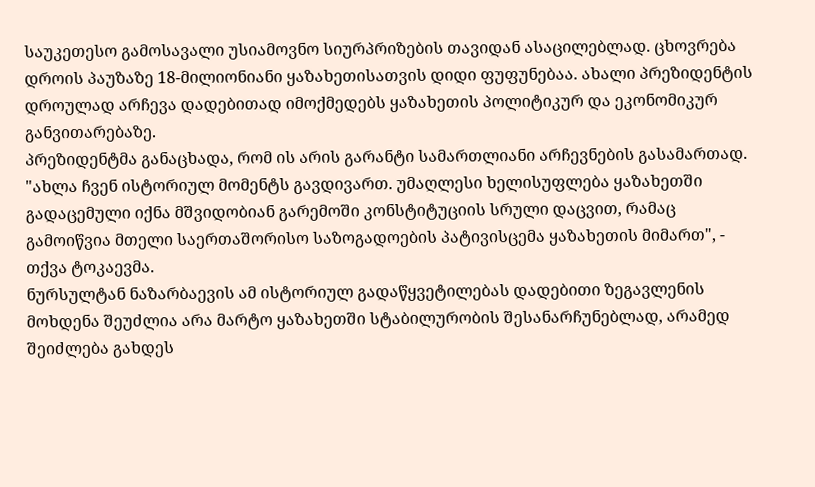საუკეთესო გამოსავალი უსიამოვნო სიურპრიზების თავიდან ასაცილებლად. ცხოვრება დროის პაუზაზე 18-მილიონიანი ყაზახეთისათვის დიდი ფუფუნებაა. ახალი პრეზიდენტის დროულად არჩევა დადებითად იმოქმედებს ყაზახეთის პოლიტიკურ და ეკონომიკურ განვითარებაზე.
პრეზიდენტმა განაცხადა, რომ ის არის გარანტი სამართლიანი არჩევნების გასამართად. "ახლა ჩვენ ისტორიულ მომენტს გავდივართ. უმაღლესი ხელისუფლება ყაზახეთში გადაცემული იქნა მშვიდობიან გარემოში კონსტიტუციის სრული დაცვით, რამაც გამოიწვია მთელი საერთაშორისო საზოგადოების პატივისცემა ყაზახეთის მიმართ", - თქვა ტოკაევმა.
ნურსულტან ნაზარბაევის ამ ისტორიულ გადაწყვეტილებას დადებითი ზეგავლენის მოხდენა შეუძლია არა მარტო ყაზახეთში სტაბილურობის შესანარჩუნებლად, არამედ შეიძლება გახდეს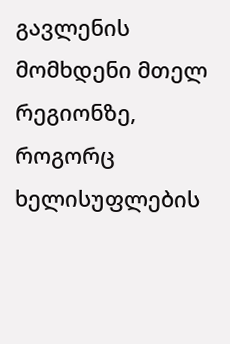გავლენის მომხდენი მთელ რეგიონზე, როგორც ხელისუფლების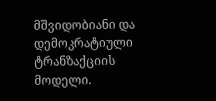მშვიდობიანი და დემოკრატიული ტრანზაქციის მოდელი.